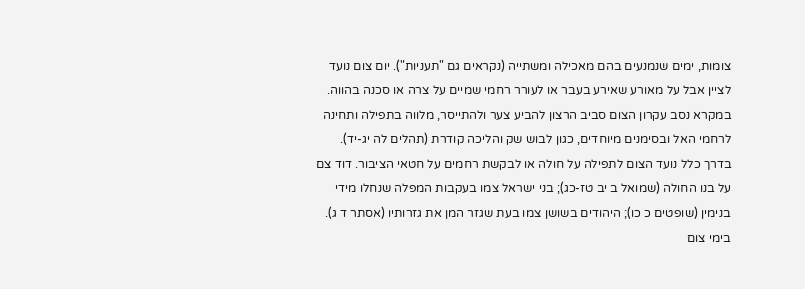צומות, ימים שנמנעים בהם מאכילה ומשתייה (נקראים גם "תעניות"). יום צום נועד לציין אבל על מאורע שאירע בעבר או לעורר רחמי שמיים על צרה או סכנה בהווה.
במקרא נסב עקרון הצום סביב הרצון להביע צער ולהתייסר, מלווה בתפילה ותחינה לרחמי האל ובסימנים מיוחדים, כגון לבוש שק והליכה קודרת (תהלים לה יג-יד). בדרך כלל נועד הצום לתפילה על חולה או לבקשת רחמים על חטאי הציבור. דוד צם על בנו החולה (שמואל ב יב טז-כג); בני ישראל צמו בעקבות המפלה שנחלו מידי בנימין (שופטים כ כו); היהודים בשושן צמו בעת שגזר המן את גזרותיו (אסתר ד ג).
בימי צום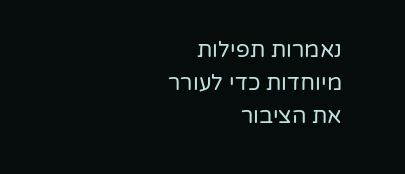נאמרות תפילות מיוחדות כדי לעורר את הציבור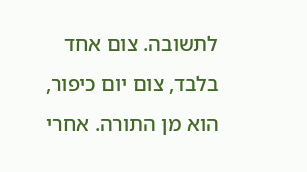לתשובה. צום אחד בלבד, צום יום כיפור, הוא מן התורה. אחרי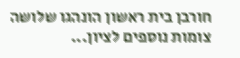חורבן בית ראשון הונהגו שלושה צומות נוספים לציון...